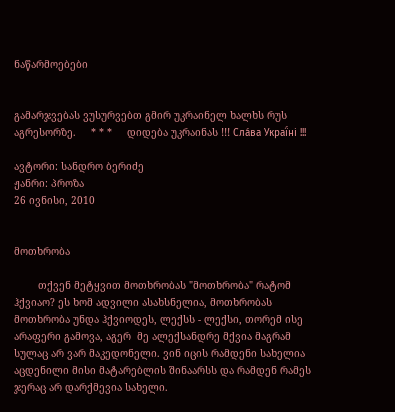ნაწარმოებები


გამარჯვებას ვუსურვებთ გმირ უკრაინელ ხალხს რუს აგრესორზე.     * * *     დიდება უკრაინას !!! Сла́ва Украї́ні !!!

ავტორი: სანდრო ბერიძე
ჟანრი: პროზა
26 ივნისი, 2010


მოთხრობა

        თქვენ მეტყვით მოთხრობას "მოთხრობა" რატომ ჰქვიაო? ეს ხომ ადვილი ასახსნელია, მოთხრობას მოთხრობა უნდა ჰქვიოდეს, ლექსს - ლექსი, თორემ ისე არაფერი გამოვა, აგერ  მე ალექსანდრე მქვია მაგრამ სულაც არ ვარ მაკედონელი. ვინ იცის რამდენი სახელია აცდენილი მისი მატარებლის შინაარსს და რამდენ რამეს ჯერაც არ დარქმევია სახელი.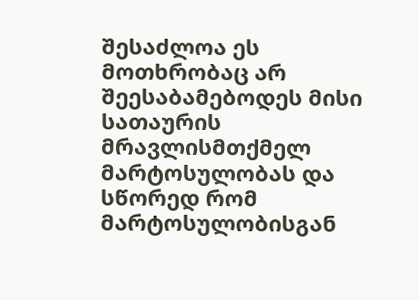შესაძლოა ეს მოთხრობაც არ შეესაბამებოდეს მისი სათაურის მრავლისმთქმელ მარტოსულობას და სწორედ რომ მარტოსულობისგან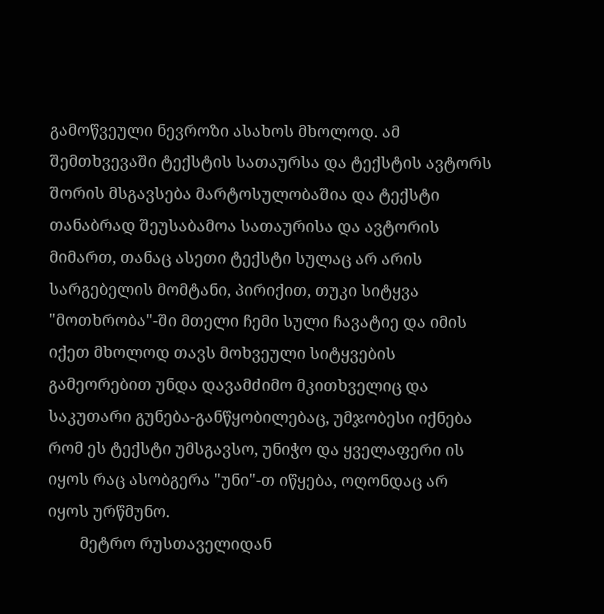გამოწვეული ნევროზი ასახოს მხოლოდ. ამ შემთხვევაში ტექსტის სათაურსა და ტექსტის ავტორს შორის მსგავსება მარტოსულობაშია და ტექსტი თანაბრად შეუსაბამოა სათაურისა და ავტორის მიმართ, თანაც ასეთი ტექსტი სულაც არ არის სარგებელის მომტანი, პირიქით, თუკი სიტყვა "მოთხრობა"-ში მთელი ჩემი სული ჩავატიე და იმის იქეთ მხოლოდ თავს მოხვეული სიტყვების გამეორებით უნდა დავამძიმო მკითხველიც და საკუთარი გუნება-განწყობილებაც, უმჯობესი იქნება რომ ეს ტექსტი უმსგავსო, უნიჭო და ყველაფერი ის იყოს რაც ასობგერა "უნი"-თ იწყება, ოღონდაც არ იყოს ურწმუნო.
        მეტრო რუსთაველიდან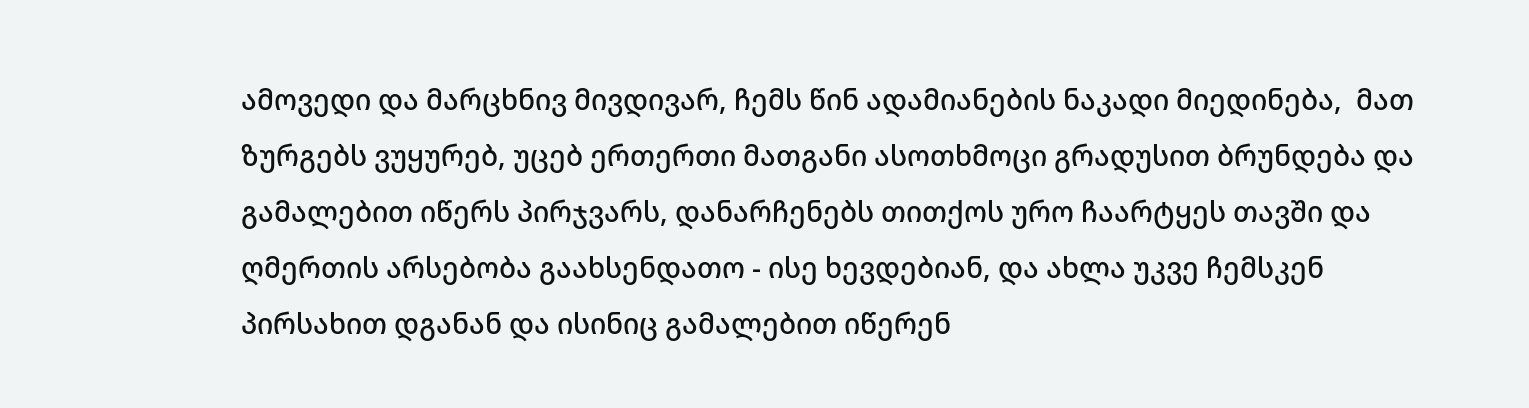ამოვედი და მარცხნივ მივდივარ, ჩემს წინ ადამიანების ნაკადი მიედინება,  მათ ზურგებს ვუყურებ, უცებ ერთერთი მათგანი ასოთხმოცი გრადუსით ბრუნდება და გამალებით იწერს პირჯვარს, დანარჩენებს თითქოს ურო ჩაარტყეს თავში და ღმერთის არსებობა გაახსენდათო - ისე ხევდებიან, და ახლა უკვე ჩემსკენ პირსახით დგანან და ისინიც გამალებით იწერენ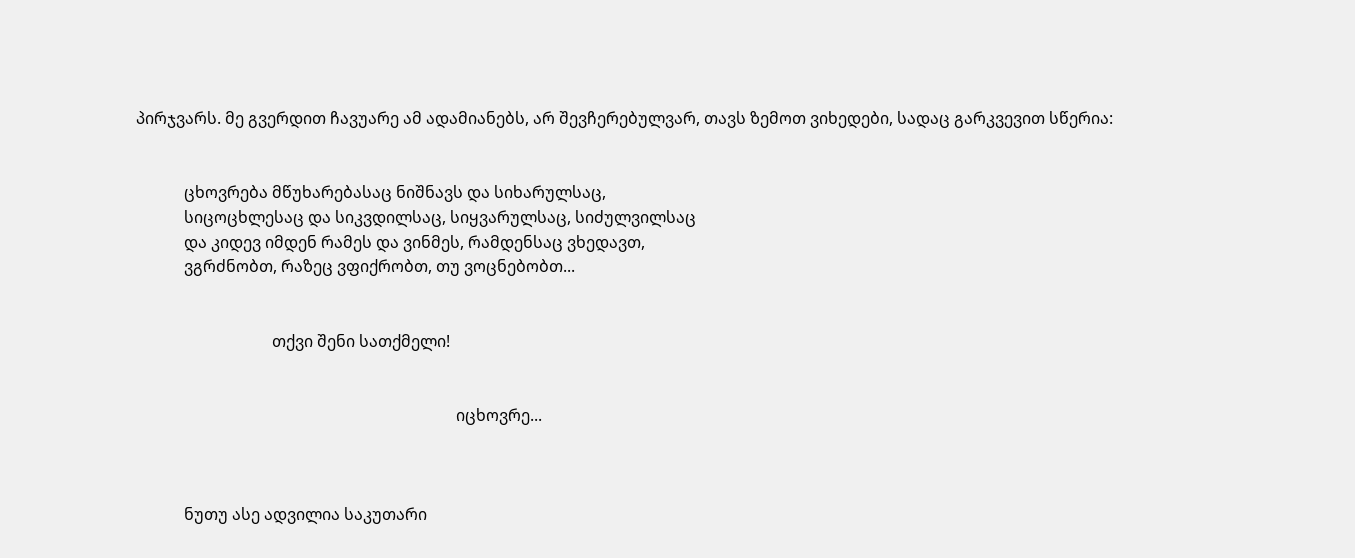პირჯვარს. მე გვერდით ჩავუარე ამ ადამიანებს, არ შევჩერებულვარ, თავს ზემოთ ვიხედები, სადაც გარკვევით სწერია:


            ცხოვრება მწუხარებასაც ნიშნავს და სიხარულსაც,
            სიცოცხლესაც და სიკვდილსაც, სიყვარულსაც, სიძულვილსაც
            და კიდევ იმდენ რამეს და ვინმეს, რამდენსაც ვხედავთ,
            ვგრძნობთ, რაზეც ვფიქრობთ, თუ ვოცნებობთ...


                                  თქვი შენი სათქმელი!


                                                                                იცხოვრე...



            ნუთუ ასე ადვილია საკუთარი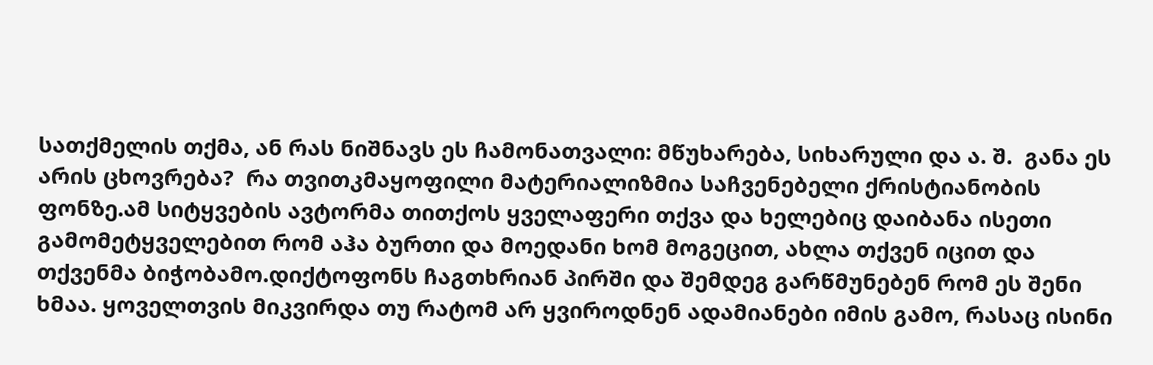სათქმელის თქმა, ან რას ნიშნავს ეს ჩამონათვალი: მწუხარება, სიხარული და ა. შ.  განა ეს არის ცხოვრება?  რა თვითკმაყოფილი მატერიალიზმია საჩვენებელი ქრისტიანობის ფონზე.ამ სიტყვების ავტორმა თითქოს ყველაფერი თქვა და ხელებიც დაიბანა ისეთი გამომეტყველებით რომ აჰა ბურთი და მოედანი ხომ მოგეცით, ახლა თქვენ იცით და თქვენმა ბიჭობამო.დიქტოფონს ჩაგთხრიან პირში და შემდეგ გარწმუნებენ რომ ეს შენი ხმაა. ყოველთვის მიკვირდა თუ რატომ არ ყვიროდნენ ადამიანები იმის გამო, რასაც ისინი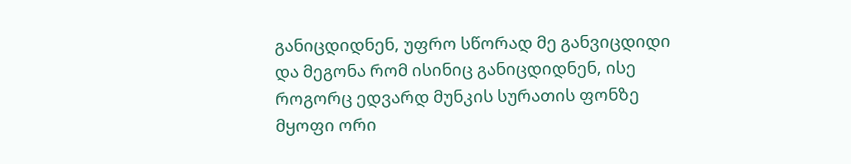განიცდიდნენ, უფრო სწორად მე განვიცდიდი და მეგონა რომ ისინიც განიცდიდნენ, ისე როგორც ედვარდ მუნკის სურათის ფონზე მყოფი ორი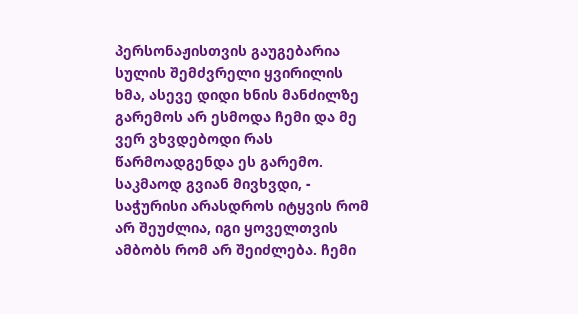პერსონაჟისთვის გაუგებარია სულის შემძვრელი ყვირილის ხმა, ასევე დიდი ხნის მანძილზე გარემოს არ ესმოდა ჩემი და მე ვერ ვხვდებოდი რას წარმოადგენდა ეს გარემო. საკმაოდ გვიან მივხვდი, - საჭურისი არასდროს იტყვის რომ არ შეუძლია, იგი ყოველთვის ამბობს რომ არ შეიძლება. ჩემი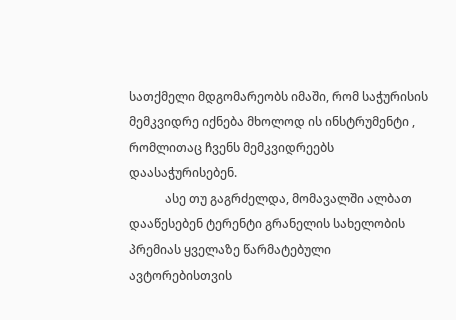სათქმელი მდგომარეობს იმაში, რომ საჭურისის მემკვიდრე იქნება მხოლოდ ის ინსტრუმენტი , რომლითაც ჩვენს მემკვიდრეებს დაასაჭურისებენ.
            ასე თუ გაგრძელდა, მომავალში ალბათ დააწესებენ ტერენტი გრანელის სახელობის პრემიას ყველაზე წარმატებული ავტორებისთვის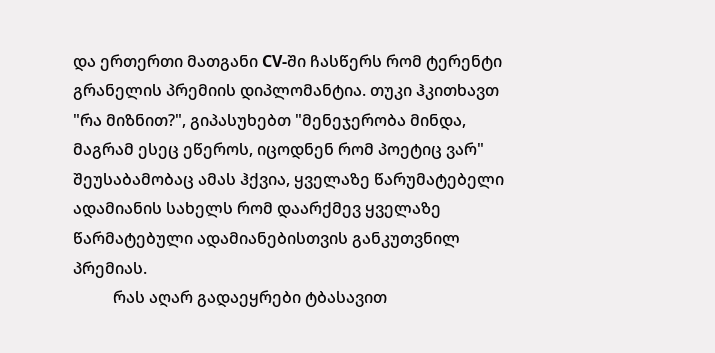და ერთერთი მათგანი CV-ში ჩასწერს რომ ტერენტი გრანელის პრემიის დიპლომანტია. თუკი ჰკითხავთ "რა მიზნით?", გიპასუხებთ "მენეჯერობა მინდა, მაგრამ ესეც ეწეროს, იცოდნენ რომ პოეტიც ვარ" შეუსაბამობაც ამას ჰქვია, ყველაზე წარუმატებელი ადამიანის სახელს რომ დაარქმევ ყველაზე წარმატებული ადამიანებისთვის განკუთვნილ პრემიას.
          რას აღარ გადაეყრები ტბასავით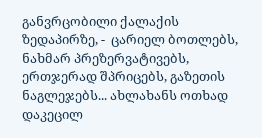განვრცობილი ქალაქის ზედაპირზე, -  ცარიელ ბოთლებს, ნახმარ პრეზერვატივებს, ერთჯერად შპრიცებს, გაზეთის ნაგლეჯებს... ახლახანს ოთხად დაკეცილ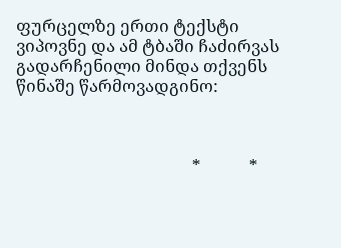ფურცელზე ერთი ტექსტი ვიპოვნე და ამ ტბაში ჩაძირვას გადარჩენილი მინდა თქვენს წინაშე წარმოვადგინო:



                                            *            *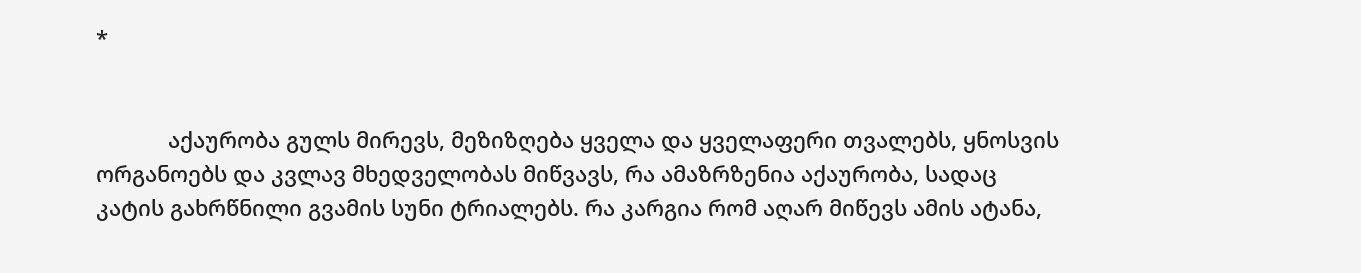*


            აქაურობა გულს მირევს, მეზიზღება ყველა და ყველაფერი თვალებს, ყნოსვის ორგანოებს და კვლავ მხედველობას მიწვავს, რა ამაზრზენია აქაურობა, სადაც კატის გახრწნილი გვამის სუნი ტრიალებს. რა კარგია რომ აღარ მიწევს ამის ატანა,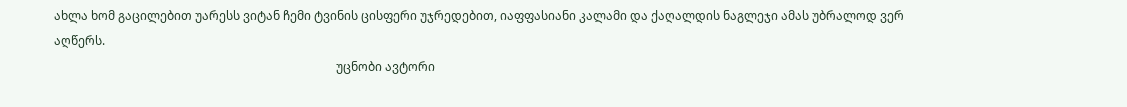ახლა ხომ გაცილებით უარესს ვიტან ჩემი ტვინის ცისფერი უჯრედებით, იაფფასიანი კალამი და ქაღალდის ნაგლეჯი ამას უბრალოდ ვერ აღწერს.
                                                                                              უცნობი ავტორი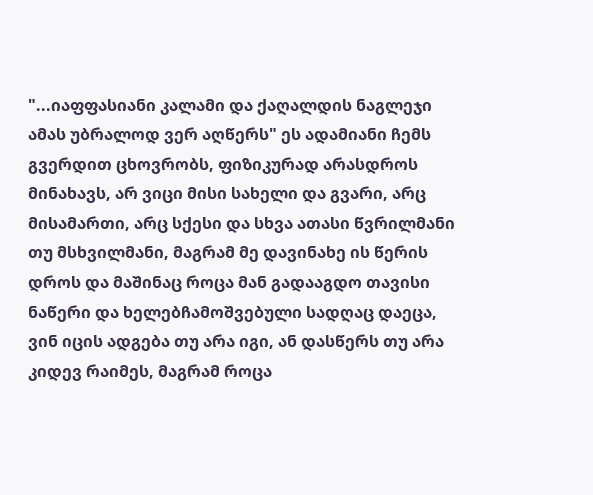"...იაფფასიანი კალამი და ქაღალდის ნაგლეჯი ამას უბრალოდ ვერ აღწერს" ეს ადამიანი ჩემს გვერდით ცხოვრობს, ფიზიკურად არასდროს მინახავს, არ ვიცი მისი სახელი და გვარი, არც მისამართი, არც სქესი და სხვა ათასი წვრილმანი თუ მსხვილმანი, მაგრამ მე დავინახე ის წერის დროს და მაშინაც როცა მან გადააგდო თავისი ნაწერი და ხელებჩამოშვებული სადღაც დაეცა, ვინ იცის ადგება თუ არა იგი, ან დასწერს თუ არა კიდევ რაიმეს, მაგრამ როცა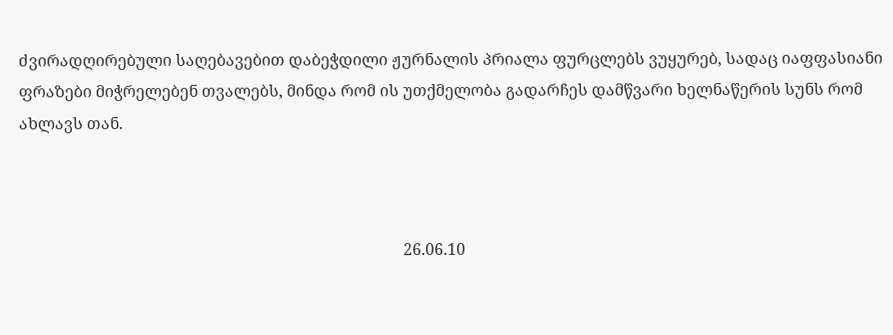ძვირადღირებული საღებავებით დაბეჭდილი ჟურნალის პრიალა ფურცლებს ვუყურებ, სადაც იაფფასიანი ფრაზები მიჭრელებენ თვალებს, მინდა რომ ის უთქმელობა გადარჩეს დამწვარი ხელნაწერის სუნს რომ ახლავს თან.



                                                                                                26.06.10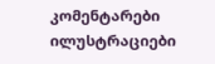კომენტარები ილუსტრაციები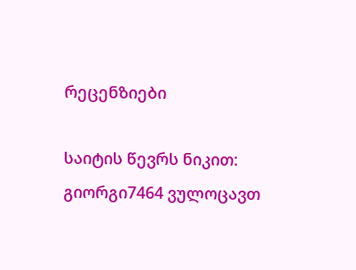რეცენზიები

საიტის წევრს ნიკით:  გიორგი7464 ვულოცავთ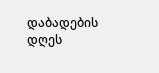დაბადების დღეს